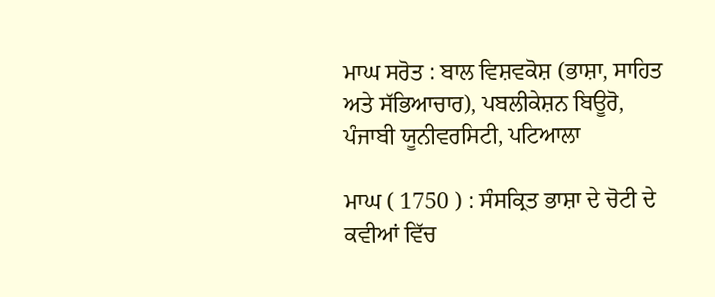ਮਾਘ ਸਰੋਤ : ਬਾਲ ਵਿਸ਼ਵਕੋਸ਼ (ਭਾਸ਼ਾ, ਸਾਹਿਤ ਅਤੇ ਸੱਭਿਆਚਾਰ), ਪਬਲੀਕੇਸ਼ਨ ਬਿਊਰੋ, ਪੰਜਾਬੀ ਯੂਨੀਵਰਸਿਟੀ, ਪਟਿਆਲਾ

ਮਾਘ ( 1750 ) : ਸੰਸਕ੍ਰਿਤ ਭਾਸ਼ਾ ਦੇ ਚੋਟੀ ਦੇ ਕਵੀਆਂ ਵਿੱਚ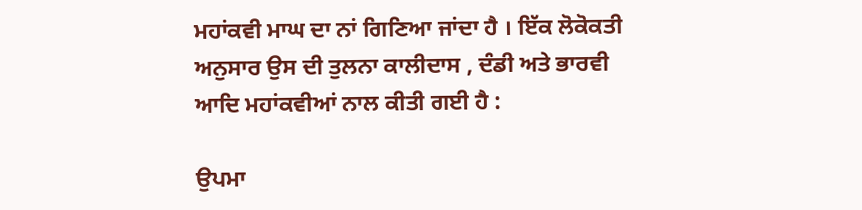ਮਹਾਂਕਵੀ ਮਾਘ ਦਾ ਨਾਂ ਗਿਣਿਆ ਜਾਂਦਾ ਹੈ । ਇੱਕ ਲੋਕੋਕਤੀ ਅਨੁਸਾਰ ਉਸ ਦੀ ਤੁਲਨਾ ਕਾਲੀਦਾਸ , ਦੰਡੀ ਅਤੇ ਭਾਰਵੀ ਆਦਿ ਮਹਾਂਕਵੀਆਂ ਨਾਲ ਕੀਤੀ ਗਈ ਹੈ :

ਉਪਮਾ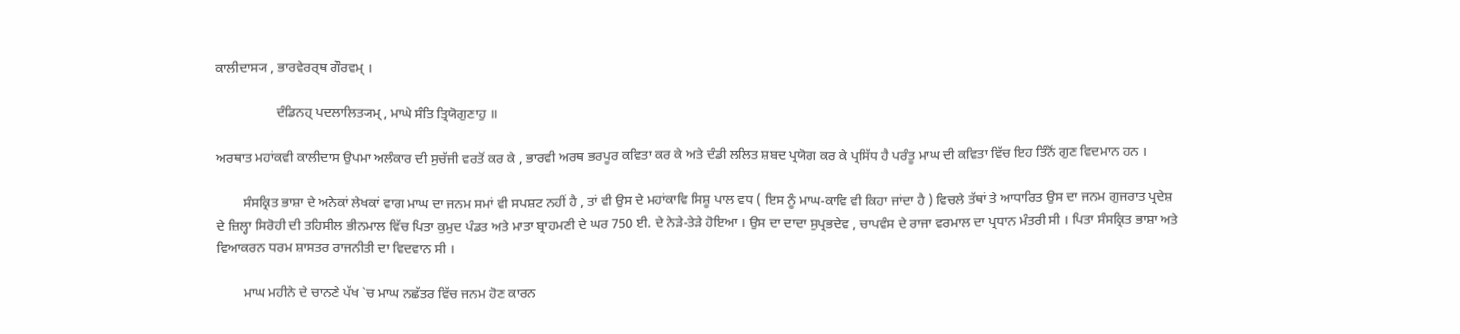ਕਾਲੀਦਾਸ੍ਯ , ਭਾਰਵੇਰਰ੍ਥ ਗੌਰਵਮ੍ ।

                  ਦੰਡਿਨਹ੍ ਪਦਲਾਲਿਤ੍ਯਮ੍ , ਮਾਘੇ ਸੰਤਿ ਤ੍ਰਿਯੋਗੁਣਾਹੁ ॥

ਅਰਥਾਤ ਮਹਾਂਕਵੀ ਕਾਲੀਦਾਸ ਉਪਮਾ ਅਲੰਕਾਰ ਦੀ ਸੁਚੱਜੀ ਵਰਤੋਂ ਕਰ ਕੇ , ਭਾਰਵੀ ਅਰਥ ਭਰਪੂਰ ਕਵਿਤਾ ਕਰ ਕੇ ਅਤੇ ਦੰਡੀ ਲਲਿਤ ਸ਼ਬਦ ਪ੍ਰਯੋਗ ਕਰ ਕੇ ਪ੍ਰਸਿੱਧ ਹੈ ਪਰੰਤੂ ਮਾਘ ਦੀ ਕਵਿਤਾ ਵਿੱਚ ਇਹ ਤਿੰਨੋਂ ਗੁਣ ਵਿਦਮਾਨ ਹਨ ।

        ਸੰਸਕ੍ਰਿਤ ਭਾਸ਼ਾ ਦੇ ਅਨੇਕਾਂ ਲੇਖਕਾਂ ਵਾਗ ਮਾਘ ਦਾ ਜਨਮ ਸਮਾਂ ਵੀ ਸਪਸ਼ਟ ਨਹੀਂ ਹੈ , ਤਾਂ ਵੀ ਉਸ ਦੇ ਮਹਾਂਕਾਵਿ ਸਿਸ਼ੂ ਪਾਲ ਵਧ ( ਇਸ ਨੂੰ ਮਾਘ-ਕਾਵਿ ਵੀ ਕਿਹਾ ਜਾਂਦਾ ਹੈ ) ਵਿਚਲੇ ਤੱਥਾਂ ਤੇ ਆਧਾਰਿਤ ਉਸ ਦਾ ਜਨਮ ਗੁਜਰਾਤ ਪ੍ਰਦੇਸ਼ ਦੇ ਜ਼ਿਲ੍ਹਾ ਸਿਰੋਹੀ ਦੀ ਤਹਿਸੀਲ ਭੀਨਮਾਲ ਵਿੱਚ ਪਿਤਾ ਕੁਮੁਦ ਪੰਡਤ ਅਤੇ ਮਾਤਾ ਬ੍ਰਾਹਮਣੀ ਦੇ ਘਰ 750 ਈ. ਦੇ ਨੇੜੇ-ਤੇੜੇ ਹੋਇਆ । ਉਸ ਦਾ ਦਾਦਾ ਸੁਪ੍ਰਭਦੇਵ , ਚਾਪਵੰਸ ਦੇ ਰਾਜਾ ਵਰਮਾਲ ਦਾ ਪ੍ਰਧਾਨ ਮੰਤਰੀ ਸੀ । ਪਿਤਾ ਸੰਸਕ੍ਰਿਤ ਭਾਸ਼ਾ ਅਤੇ ਵਿਆਕਰਨ ਧਰਮ ਸ਼ਾਸਤਰ ਰਾਜਨੀਤੀ ਦਾ ਵਿਦਵਾਨ ਸੀ ।

        ਮਾਘ ਮਹੀਨੇ ਦੇ ਚਾਨਣੇ ਪੱਖ `ਚ ਮਾਘ ਨਛੱਤਰ ਵਿੱਚ ਜਨਮ ਹੋਣ ਕਾਰਨ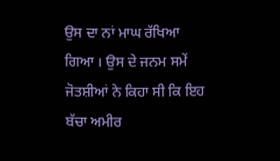ਉਸ ਦਾ ਨਾਂ ਮਾਘ ਰੱਖਿਆ ਗਿਆ । ਉਸ ਦੇ ਜਨਮ ਸਮੇਂ ਜੋਤਸ਼ੀਆਂ ਨੇ ਕਿਹਾ ਸੀ ਕਿ ਇਹ ਬੱਚਾ ਅਮੀਰ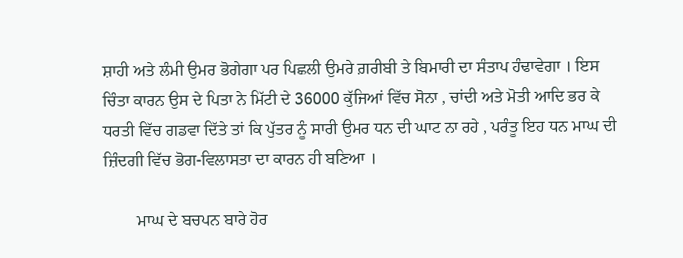ਸ਼ਾਹੀ ਅਤੇ ਲੰਮੀ ਉਮਰ ਭੋਗੇਗਾ ਪਰ ਪਿਛਲੀ ਉਮਰੇ ਗ਼ਰੀਬੀ ਤੇ ਬਿਮਾਰੀ ਦਾ ਸੰਤਾਪ ਹੰਢਾਵੇਗਾ । ਇਸ ਚਿੰਤਾ ਕਾਰਨ ਉਸ ਦੇ ਪਿਤਾ ਨੇ ਮਿੱਟੀ ਦੇ 36000 ਕੁੱਜਿਆਂ ਵਿੱਚ ਸੋਨਾ , ਚਾਂਦੀ ਅਤੇ ਮੋਤੀ ਆਦਿ ਭਰ ਕੇ ਧਰਤੀ ਵਿੱਚ ਗਡਵਾ ਦਿੱਤੇ ਤਾਂ ਕਿ ਪੁੱਤਰ ਨੂੰ ਸਾਰੀ ਉਮਰ ਧਨ ਦੀ ਘਾਟ ਨਾ ਰਹੇ , ਪਰੰਤੂ ਇਹ ਧਨ ਮਾਘ ਦੀ ਜ਼ਿੰਦਗੀ ਵਿੱਚ ਭੋਗ-ਵਿਲਾਸਤਾ ਦਾ ਕਾਰਨ ਹੀ ਬਣਿਆ ।

        ਮਾਘ ਦੇ ਬਚਪਨ ਬਾਰੇ ਹੋਰ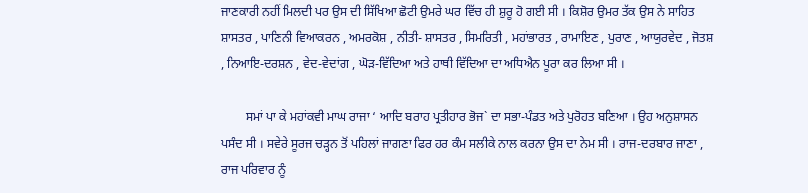ਜਾਣਕਾਰੀ ਨਹੀਂ ਮਿਲਦੀ ਪਰ ਉਸ ਦੀ ਸਿੱਖਿਆ ਛੋਟੀ ਉਮਰੇ ਘਰ ਵਿੱਚ ਹੀ ਸ਼ੁਰੂ ਹੋ ਗਈ ਸੀ । ਕਿਸ਼ੋਰ ਉਮਰ ਤੱਕ ਉਸ ਨੇ ਸਾਹਿਤ ਸ਼ਾਸਤਰ , ਪਾਣਿਨੀ ਵਿਆਕਰਨ , ਅਮਰਕੋਸ਼ , ਨੀਤੀ- ਸ਼ਾਸਤਰ , ਸਿਮਰਿਤੀ , ਮਹਾਂਭਾਰਤ , ਰਾਮਾਇਣ , ਪੁਰਾਣ , ਆਯੁਰਵੇਦ , ਜੋਤਸ਼ , ਨਿਆਇ-ਦਰਸ਼ਨ , ਵੇਦ-ਵੇਦਾਂਗ , ਘੋੜ-ਵਿੱਦਿਆ ਅਤੇ ਹਾਥੀ ਵਿੱਦਿਆ ਦਾ ਅਧਿਐਨ ਪੂਰਾ ਕਰ ਲਿਆ ਸੀ ।

        ਸਮਾਂ ਪਾ ਕੇ ਮਹਾਂਕਵੀ ਮਾਘ ਰਾਜਾ ‘ ਆਦਿ ਬਰਾਹ ਪ੍ਰਤੀਹਾਰ ਭੋਜ` ਦਾ ਸਭਾ-ਪੰਡਤ ਅਤੇ ਪੁਰੋਹਤ ਬਣਿਆ । ਉਹ ਅਨੁਸ਼ਾਸਨ ਪਸੰਦ ਸੀ । ਸਵੇਰੇ ਸੂਰਜ ਚੜ੍ਹਨ ਤੋਂ ਪਹਿਲਾਂ ਜਾਗਣਾ ਫਿਰ ਹਰ ਕੰਮ ਸਲੀਕੇ ਨਾਲ ਕਰਨਾ ਉਸ ਦਾ ਨੇਮ ਸੀ । ਰਾਜ-ਦਰਬਾਰ ਜਾਣਾ , ਰਾਜ ਪਰਿਵਾਰ ਨੂੰ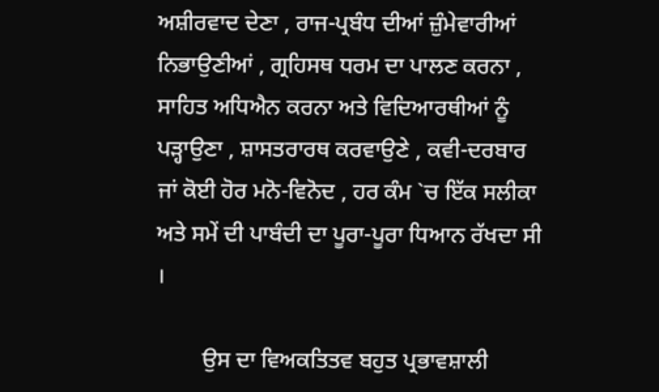ਅਸ਼ੀਰਵਾਦ ਦੇਣਾ , ਰਾਜ-ਪ੍ਰਬੰਧ ਦੀਆਂ ਜ਼ੁੰਮੇਵਾਰੀਆਂ ਨਿਭਾਉਣੀਆਂ , ਗ੍ਰਹਿਸਥ ਧਰਮ ਦਾ ਪਾਲਣ ਕਰਨਾ , ਸਾਹਿਤ ਅਧਿਐਨ ਕਰਨਾ ਅਤੇ ਵਿਦਿਆਰਥੀਆਂ ਨੂੰ ਪੜ੍ਹਾਉਣਾ , ਸ਼ਾਸਤਰਾਰਥ ਕਰਵਾਉਣੇ , ਕਵੀ-ਦਰਬਾਰ ਜਾਂ ਕੋਈ ਹੋਰ ਮਨੋ-ਵਿਨੋਦ , ਹਰ ਕੰਮ `ਚ ਇੱਕ ਸਲੀਕਾ ਅਤੇ ਸਮੇਂ ਦੀ ਪਾਬੰਦੀ ਦਾ ਪੂਰਾ-ਪੂਰਾ ਧਿਆਨ ਰੱਖਦਾ ਸੀ ।

        ਉਸ ਦਾ ਵਿਅਕਤਿਤਵ ਬਹੁਤ ਪ੍ਰਭਾਵਸ਼ਾਲੀ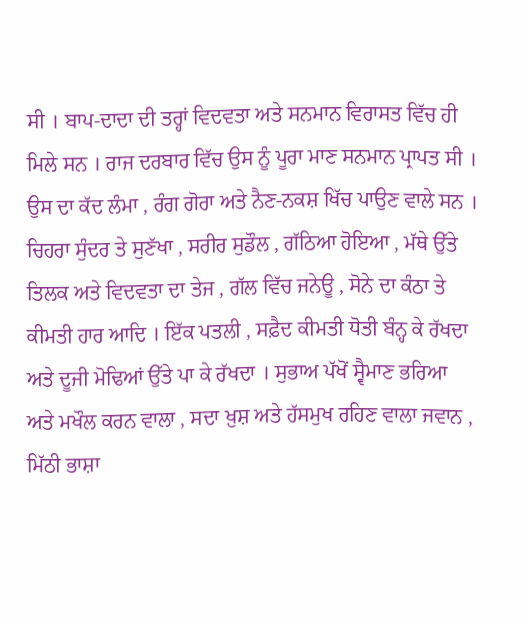ਸੀ । ਬਾਪ-ਦਾਦਾ ਦੀ ਤਰ੍ਹਾਂ ਵਿਦਵਤਾ ਅਤੇ ਸਨਮਾਨ ਵਿਰਾਸਤ ਵਿੱਚ ਹੀ ਮਿਲੇ ਸਨ । ਰਾਜ ਦਰਬਾਰ ਵਿੱਚ ਉਸ ਨੂੰ ਪੂਰਾ ਮਾਣ ਸਨਮਾਨ ਪ੍ਰਾਪਤ ਸੀ । ਉਸ ਦਾ ਕੱਦ ਲੰਮਾ , ਰੰਗ ਗੋਰਾ ਅਤੇ ਨੈਣ-ਨਕਸ਼ ਖਿੱਚ ਪਾਉਣ ਵਾਲੇ ਸਨ । ਚਿਹਰਾ ਸੁੰਦਰ ਤੇ ਸੁਣੱਖਾ , ਸਰੀਰ ਸੁਡੌਲ , ਗੱਠਿਆ ਹੋਇਆ , ਮੱਥੇ ਉੱਤੇ ਤਿਲਕ ਅਤੇ ਵਿਦਵਤਾ ਦਾ ਤੇਜ , ਗੱਲ ਵਿੱਚ ਜਨੇਊ , ਸੋਨੇ ਦਾ ਕੰਠਾ ਤੇ ਕੀਮਤੀ ਹਾਰ ਆਦਿ । ਇੱਕ ਪਤਲੀ , ਸਫ਼ੈਦ ਕੀਮਤੀ ਧੋਤੀ ਬੰਨ੍ਹ ਕੇ ਰੱਖਦਾ ਅਤੇ ਦੂਜੀ ਮੋਢਿਆਂ ਉੱਤੇ ਪਾ ਕੇ ਰੱਖਦਾ । ਸੁਭਾਅ ਪੱਖੋਂ ਸ੍ਵੈਮਾਣ ਭਰਿਆ ਅਤੇ ਮਖੌਲ ਕਰਨ ਵਾਲਾ , ਸਦਾ ਖ਼ੁਸ਼ ਅਤੇ ਹੱਸਮੁਖ ਰਹਿਣ ਵਾਲਾ ਜਵਾਨ , ਮਿੱਠੀ ਭਾਸ਼ਾ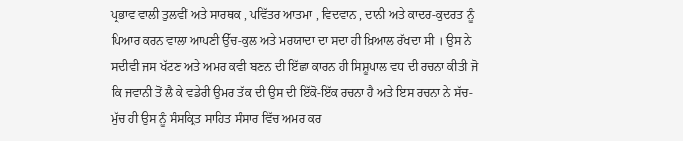ਪ੍ਰਭਾਵ ਵਾਲੀ ਤੁਲਵੀਂ ਅਤੇ ਸਾਰਥਕ , ਪਵਿੱਤਰ ਆਤਮਾ , ਵਿਦਵਾਨ , ਦਾਨੀ ਅਤੇ ਕਾਦਰ-ਕੁਦਰਤ ਨੂੰ ਪਿਆਰ ਕਰਨ ਵਾਲਾ ਆਪਣੀ ਉੱਚ-ਕੁਲ ਅਤੇ ਮਰਯਾਦਾ ਦਾ ਸਦਾ ਹੀ ਖ਼ਿਆਲ ਰੱਖਦਾ ਸੀ । ਉਸ ਨੇ ਸਦੀਵੀ ਜਸ ਖੱਟਣ ਅਤੇ ਅਮਰ ਕਵੀ ਬਣਨ ਦੀ ਇੱਛਾ ਕਾਰਨ ਹੀ ਸਿਸ਼ੂਪਾਲ ਵਧ ਦੀ ਰਚਨਾ ਕੀਤੀ ਜੋ ਕਿ ਜਵਾਨੀ ਤੋਂ ਲੈ ਕੇ ਵਡੇਰੀ ਉਮਰ ਤੱਕ ਦੀ ਉਸ ਦੀ ਇੱਕੋ-ਇੱਕ ਰਚਨਾ ਹੈ ਅਤੇ ਇਸ ਰਚਨਾ ਨੇ ਸੱਚ-ਮੁੱਚ ਹੀ ਉਸ ਨੂੰ ਸੰਸਕ੍ਰਿਤ ਸਾਹਿਤ ਸੰਸਾਰ ਵਿੱਚ ਅਮਰ ਕਰ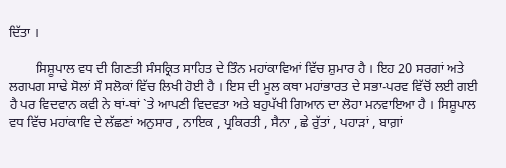ਦਿੱਤਾ ।

        ਸਿਸ਼ੂਪਾਲ ਵਧ ਦੀ ਗਿਣਤੀ ਸੰਸਕ੍ਰਿਤ ਸਾਹਿਤ ਦੇ ਤਿੰਨ ਮਹਾਂਕਾਵਿਆਂ ਵਿੱਚ ਸ਼ੁਮਾਰ ਹੈ । ਇਹ 20 ਸਰਗਾਂ ਅਤੇ ਲਗਪਗ ਸਾਢੇ ਸੋਲਾਂ ਸੌ ਸਲੋਕਾਂ ਵਿੱਚ ਲਿਖੀ ਹੋਈ ਹੈ । ਇਸ ਦੀ ਮੂਲ ਕਥਾ ਮਹਾਂਭਾਰਤ ਦੇ ਸਭਾ-ਪਰਵ ਵਿੱਚੋਂ ਲਈ ਗਈ ਹੈ ਪਰ ਵਿਦਵਾਨ ਕਵੀ ਨੇ ਥਾਂ-ਥਾਂ `ਤੇ ਆਪਣੀ ਵਿਦਵਤਾ ਅਤੇ ਬਹੁਪੱਖੀ ਗਿਆਨ ਦਾ ਲੋਹਾ ਮਨਵਾਇਆ ਹੈ । ਸਿਸ਼ੂਪਾਲ ਵਧ ਵਿੱਚ ਮਹਾਂਕਾਵਿ ਦੇ ਲੱਛਣਾਂ ਅਨੁਸਾਰ , ਨਾਇਕ , ਪ੍ਰਕਿਰਤੀ , ਸੈਨਾ , ਛੇ ਰੁੱਤਾਂ , ਪਹਾੜਾਂ , ਬਾਗ਼ਾਂ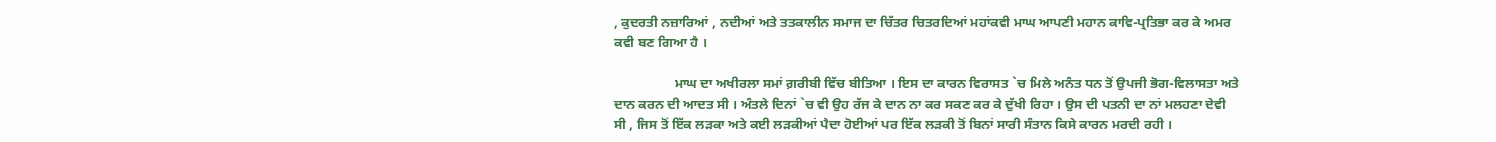, ਕੁਦਰਤੀ ਨਜ਼ਾਰਿਆਂ , ਨਦੀਆਂ ਅਤੇ ਤਤਕਾਲੀਨ ਸਮਾਜ ਦਾ ਚਿੱਤਰ ਚਿਤਰਦਿਆਂ ਮਹਾਂਕਵੀ ਮਾਘ ਆਪਣੀ ਮਹਾਨ ਕਾਵਿ-ਪ੍ਰਤਿਭਾ ਕਰ ਕੇ ਅਮਰ ਕਵੀ ਬਣ ਗਿਆ ਹੈ ।

                  ਮਾਘ ਦਾ ਅਖੀਰਲਾ ਸਮਾਂ ਗ਼ਰੀਬੀ ਵਿੱਚ ਬੀਤਿਆ । ਇਸ ਦਾ ਕਾਰਨ ਵਿਰਾਸਤ `ਚ ਮਿਲੇ ਅਨੰਤ ਧਨ ਤੋਂ ਉਪਜੀ ਭੋਗ-ਵਿਲਾਸਤਾ ਅਤੇ ਦਾਨ ਕਰਨ ਦੀ ਆਦਤ ਸੀ । ਅੰਤਲੇ ਦਿਨਾਂ `ਚ ਵੀ ਉਹ ਰੱਜ ਕੇ ਦਾਨ ਨਾ ਕਰ ਸਕਣ ਕਰ ਕੇ ਦੁੱਖੀ ਰਿਹਾ । ਉਸ ਦੀ ਪਤਨੀ ਦਾ ਨਾਂ ਮਲਹਣਾ ਦੇਵੀ ਸੀ , ਜਿਸ ਤੋਂ ਇੱਕ ਲੜਕਾ ਅਤੇ ਕਈ ਲੜਕੀਆਂ ਪੈਦਾ ਹੋਈਆਂ ਪਰ ਇੱਕ ਲੜਕੀ ਤੋਂ ਬਿਨਾਂ ਸਾਰੀ ਸੰਤਾਨ ਕਿਸੇ ਕਾਰਨ ਮਰਦੀ ਰਹੀ ।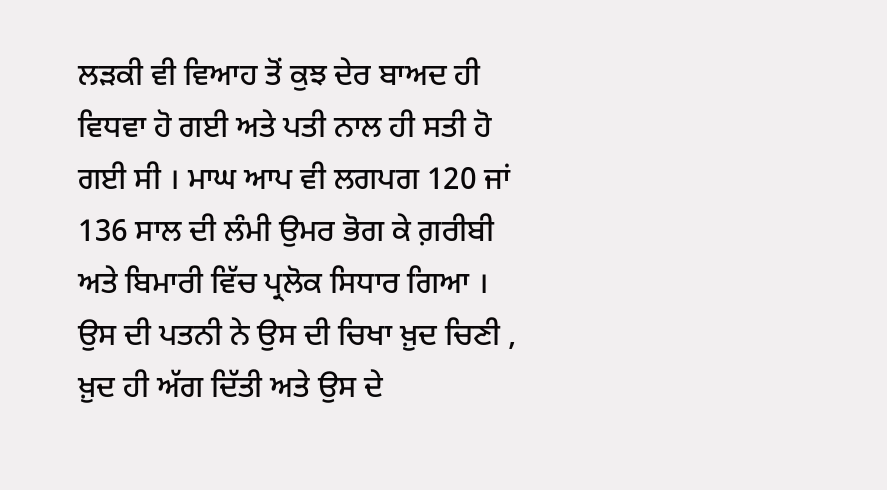ਲੜਕੀ ਵੀ ਵਿਆਹ ਤੋਂ ਕੁਝ ਦੇਰ ਬਾਅਦ ਹੀ ਵਿਧਵਾ ਹੋ ਗਈ ਅਤੇ ਪਤੀ ਨਾਲ ਹੀ ਸਤੀ ਹੋ ਗਈ ਸੀ । ਮਾਘ ਆਪ ਵੀ ਲਗਪਗ 120 ਜਾਂ 136 ਸਾਲ ਦੀ ਲੰਮੀ ਉਮਰ ਭੋਗ ਕੇ ਗ਼ਰੀਬੀ ਅਤੇ ਬਿਮਾਰੀ ਵਿੱਚ ਪ੍ਰਲੋਕ ਸਿਧਾਰ ਗਿਆ । ਉਸ ਦੀ ਪਤਨੀ ਨੇ ਉਸ ਦੀ ਚਿਖਾ ਖ਼ੁਦ ਚਿਣੀ , ਖ਼ੁਦ ਹੀ ਅੱਗ ਦਿੱਤੀ ਅਤੇ ਉਸ ਦੇ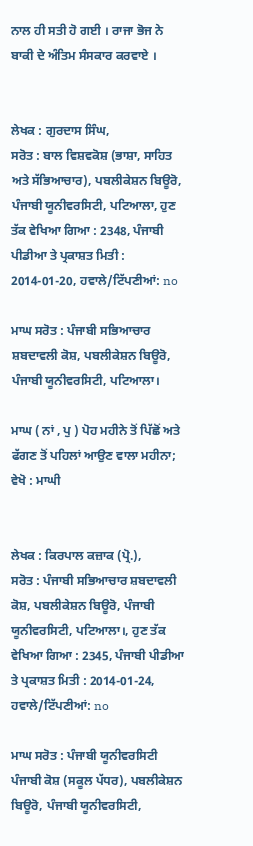ਨਾਲ ਹੀ ਸਤੀ ਹੋ ਗਈ । ਰਾਜਾ ਭੋਜ ਨੇ ਬਾਕੀ ਦੇ ਅੰਤਿਮ ਸੰਸਕਾਰ ਕਰਵਾਏ ।


ਲੇਖਕ : ਗੁਰਦਾਸ ਸਿੰਘ,
ਸਰੋਤ : ਬਾਲ ਵਿਸ਼ਵਕੋਸ਼ (ਭਾਸ਼ਾ, ਸਾਹਿਤ ਅਤੇ ਸੱਭਿਆਚਾਰ), ਪਬਲੀਕੇਸ਼ਨ ਬਿਊਰੋ, ਪੰਜਾਬੀ ਯੂਨੀਵਰਸਿਟੀ, ਪਟਿਆਲਾ, ਹੁਣ ਤੱਕ ਵੇਖਿਆ ਗਿਆ : 2348, ਪੰਜਾਬੀ ਪੀਡੀਆ ਤੇ ਪ੍ਰਕਾਸ਼ਤ ਮਿਤੀ : 2014-01-20, ਹਵਾਲੇ/ਟਿੱਪਣੀਆਂ: no

ਮਾਘ ਸਰੋਤ : ਪੰਜਾਬੀ ਸਭਿਆਚਾਰ ਸ਼ਬਦਾਵਲੀ ਕੋਸ਼, ਪਬਲੀਕੇਸ਼ਨ ਬਿਊਰੋ, ਪੰਜਾਬੀ ਯੂਨੀਵਰਸਿਟੀ, ਪਟਿਆਲਾ।

ਮਾਘ ( ਨਾਂ , ਪੁ ) ਪੋਹ ਮਹੀਨੇ ਤੋਂ ਪਿੱਛੋਂ ਅਤੇ ਫੱਗਣ ਤੋਂ ਪਹਿਲਾਂ ਆਉਣ ਵਾਲਾ ਮਹੀਨਾ; ਵੇਖੋ : ਮਾਘੀ


ਲੇਖਕ : ਕਿਰਪਾਲ ਕਜ਼ਾਕ (ਪ੍ਰੋ.),
ਸਰੋਤ : ਪੰਜਾਬੀ ਸਭਿਆਚਾਰ ਸ਼ਬਦਾਵਲੀ ਕੋਸ਼, ਪਬਲੀਕੇਸ਼ਨ ਬਿਊਰੋ, ਪੰਜਾਬੀ ਯੂਨੀਵਰਸਿਟੀ, ਪਟਿਆਲਾ।, ਹੁਣ ਤੱਕ ਵੇਖਿਆ ਗਿਆ : 2345, ਪੰਜਾਬੀ ਪੀਡੀਆ ਤੇ ਪ੍ਰਕਾਸ਼ਤ ਮਿਤੀ : 2014-01-24, ਹਵਾਲੇ/ਟਿੱਪਣੀਆਂ: no

ਮਾਘ ਸਰੋਤ : ਪੰਜਾਬੀ ਯੂਨੀਵਰਸਿਟੀ ਪੰਜਾਬੀ ਕੋਸ਼ (ਸਕੂਲ ਪੱਧਰ), ਪਬਲੀਕੇਸ਼ਨ ਬਿਊਰੋ, ਪੰਜਾਬੀ ਯੂਨੀਵਰਸਿਟੀ,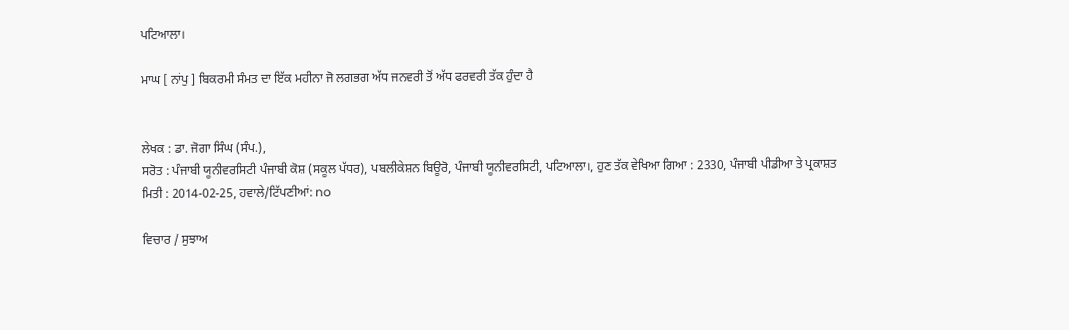ਪਟਿਆਲਾ।

ਮਾਘ [ ਨਾਂਪੁ ] ਬਿਕਰਮੀ ਸੰਮਤ ਦਾ ਇੱਕ ਮਹੀਨਾ ਜੋ ਲਗਭਗ ਅੱਧ ਜਨਵਰੀ ਤੋਂ ਅੱਧ ਫਰਵਰੀ ਤੱਕ ਹੁੰਦਾ ਹੈ


ਲੇਖਕ : ਡਾ. ਜੋਗਾ ਸਿੰਘ (ਸੰਪ.),
ਸਰੋਤ : ਪੰਜਾਬੀ ਯੂਨੀਵਰਸਿਟੀ ਪੰਜਾਬੀ ਕੋਸ਼ (ਸਕੂਲ ਪੱਧਰ), ਪਬਲੀਕੇਸ਼ਨ ਬਿਊਰੋ, ਪੰਜਾਬੀ ਯੂਨੀਵਰਸਿਟੀ, ਪਟਿਆਲਾ।, ਹੁਣ ਤੱਕ ਵੇਖਿਆ ਗਿਆ : 2330, ਪੰਜਾਬੀ ਪੀਡੀਆ ਤੇ ਪ੍ਰਕਾਸ਼ਤ ਮਿਤੀ : 2014-02-25, ਹਵਾਲੇ/ਟਿੱਪਣੀਆਂ: no

ਵਿਚਾਰ / ਸੁਝਾਅ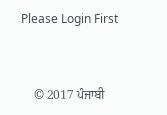Please Login First


    © 2017 ਪੰਜਾਬੀ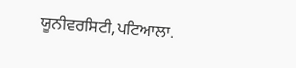ਯੂਨੀਵਰਸਿਟੀ,ਪਟਿਆਲਾ.